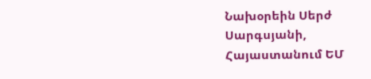Նախօրեին Սերժ Սարգսյանի, Հայաստանում ԵՄ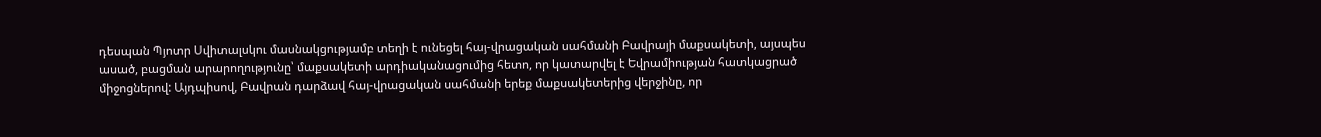դեսպան Պյոտր Սվիտալսկու մասնակցությամբ տեղի է ունեցել հայ-վրացական սահմանի Բավրայի մաքսակետի, այսպես ասած, բացման արարողությունը՝ մաքսակետի արդիականացումից հետո, որ կատարվել է Եվրամիության հատկացրած միջոցներով: Այդպիսով, Բավրան դարձավ հայ-վրացական սահմանի երեք մաքսակետերից վերջինը, որ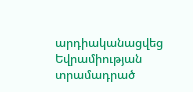արդիականացվեց Եվրամիության տրամադրած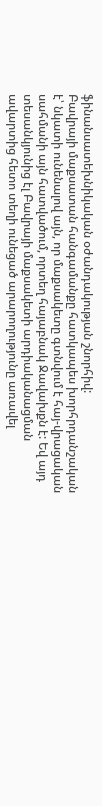ֆինանսատեխնիկական օժանդակության շնորհիվ:
Բավրայի մաքսատան հանգամանքը հատկապես խորհրդանշական է՝ նկատի ունենալով այն, որ մաքսակետը գտնվում է հայ-վրացական սահմանի այն հատվածում, որտեղ հայաբնակ Ջավախքն է: Եվ այդ տեսանկյունից էլ Բավրայի մաքսակետի արդիականացման ավարտից հետո տեղի ունեցած արարողությունը առավել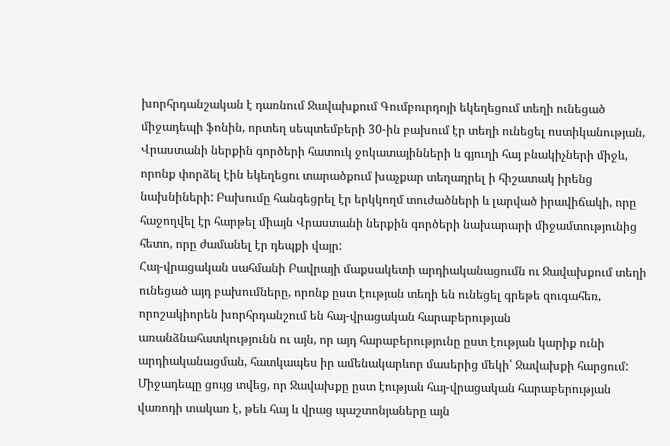խորհրդանշական է դառնում Ջավախքում Գումբուրդոյի եկեղեցում տեղի ունեցած միջադեպի ֆոնին, որտեղ սեպտեմբերի 30-ին բախում էր տեղի ունեցել ոստիկանության, Վրաստանի ներքին գործերի հատուկ ջոկատայինների և գյուղի հայ բնակիչների միջև, որոնք փորձել էին եկեղեցու տարածքում խաչքար տեղադրել ի հիշատակ իրենց նախնիների: Բախումը հանգեցրել էր երկկողմ տուժածների և լարված իրավիճակի, որը հաջողվել էր հարթել միայն Վրաստանի ներքին գործերի նախարարի միջամտությունից հետո, որը ժամանել էր դեպքի վայր:
Հայ-վրացական սահմանի Բավրայի մաքսակետի արդիականացումն ու Ջավախքում տեղի ունեցած այդ բախումները, որոնք ըստ էության տեղի են ունեցել գրեթե զուգահեռ, որոշակիորեն խորհրդանշում են հայ-վրացական հարաբերության առանձնահատկությունն ու այն, որ այդ հարաբերությունը ըստ էության կարիք ունի արդիականացման, հատկապես իր ամենակարևոր մասերից մեկի՝ Ջավախքի հարցում:
Միջադեպը ցույց տվեց, որ Ջավախքը ըստ էության հայ-վրացական հարաբերության վառոդի տակառ է, թեև հայ և վրաց պաշտոնյաները այն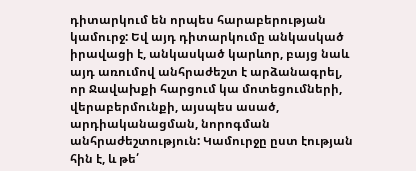դիտարկում են որպես հարաբերության կամուրջ: Եվ այդ դիտարկումը անկասկած իրավացի է, անկասկած կարևոր, բայց նաև այդ առումով անհրաժեշտ է արձանագրել, որ Ջավախքի հարցում կա մոտեցումների, վերաբերմունքի, այսպես ասած, արդիականացման, նորոգման անհրաժեշտություն: Կամուրջը ըստ էության հին է, և թե՛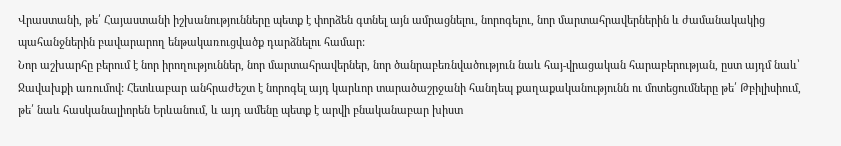Վրաստանի, թե՛ Հայաստանի իշխանությունները պետք է փորձեն գտնել այն ամրացնելու, նորոգելու, նոր մարտահրավերներին և ժամանակակից պահանջներին բավարարող ենթակառուցվածք դարձնելու համար:
Նոր աշխարհը բերում է նոր իրողություններ, նոր մարտահրավերներ, նոր ծանրաբեռնվածություն նաև հայ-վրացական հարաբերության, ըստ այդմ նաև՝ Ջավախքի առումով: Հետևաբար անհրաժեշտ է նորոգել այդ կարևոր տարածաշրջանի հանդեպ քաղաքականությունն ու մոտեցումները թե՛ Թբիլիսիում, թե՛ նաև հասկանալիորեն Երևանում, և այդ ամենը պետք է արվի բնականաբար խիստ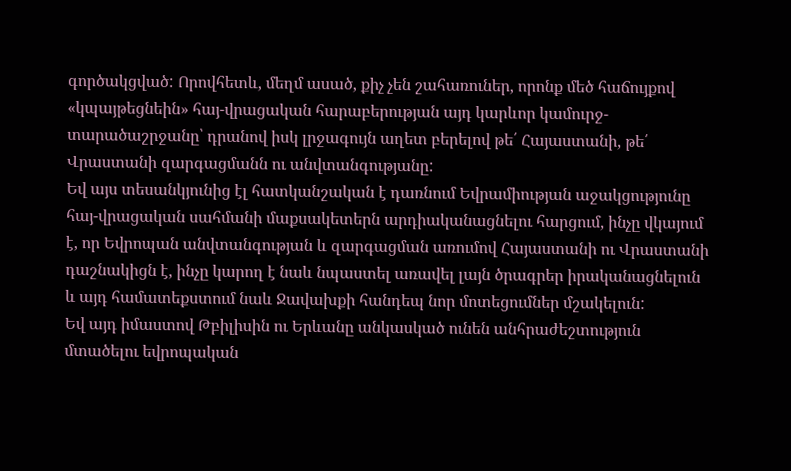գործակցված: Որովհետև, մեղմ ասած, քիչ չեն շահառուներ, որոնք մեծ հաճույքով «կպայթեցնեին» հայ-վրացական հարաբերության այդ կարևոր կամուրջ-տարածաշրջանը՝ դրանով իսկ լրջագույն աղետ բերելով թե՛ Հայաստանի, թե՛ Վրաստանի զարգացմանն ու անվտանգությանը:
Եվ այս տեսանկյունից էլ հատկանշական է դառնում Եվրամիության աջակցությունը հայ-վրացական սահմանի մաքսակետերն արդիականացնելու հարցում, ինչը վկայում է, որ Եվրոպան անվտանգության և զարգացման առումով Հայաստանի ու Վրաստանի դաշնակիցն է, ինչը կարող է նաև նպաստել առավել լայն ծրագրեր իրականացնելուն և այդ համատեքստում նաև Ջավախքի հանդեպ նոր մոտեցումներ մշակելուն:
Եվ այդ իմաստով Թբիլիսին ու Երևանը անկասկած ունեն անհրաժեշտություն մտածելու եվրոպական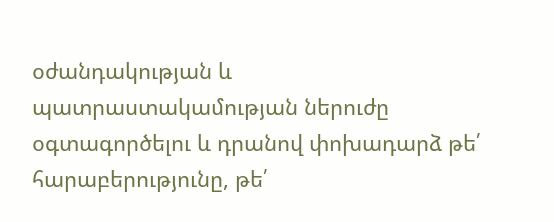օժանդակության և պատրաստակամության ներուժը օգտագործելու և դրանով փոխադարձ թե՛ հարաբերությունը, թե՛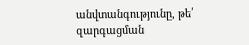անվտանգությունը, թե՛ զարգացման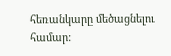հեռանկարը մեծացնելու համար: